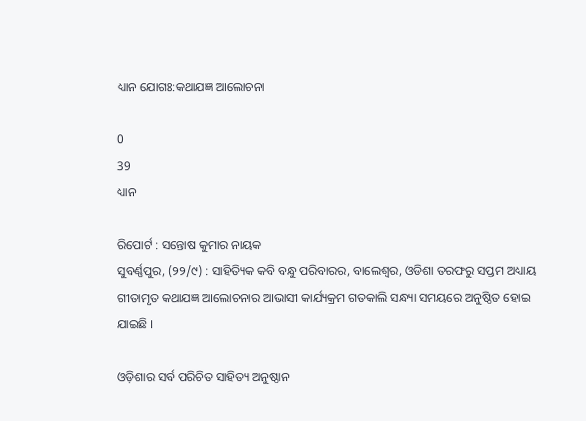ଧ୍ୟାନ ଯୋଗଃ:କଥାଯଜ୍ଞ ଆଲୋଚନା

0
39
ଧ୍ୟାନ

ରିପୋର୍ଟ : ସନ୍ତୋଷ କୁମାର ନାୟକ
ସୁବର୍ଣ୍ଣପୁର, (୨୨/୯) : ସାହିତ୍ୟିକ କବି ବନ୍ଧୁ ପରିବାରର, ବାଲେଶ୍ଵର, ଓଡିଶା ତରଫରୁ ସପ୍ତମ ଅଧ୍ୟାୟ ଗୀତାମୃତ କଥାଯଜ୍ଞ ଆଲୋଚନାର ଆଭାସୀ କାର୍ଯ୍ୟକ୍ରମ ଗତକାଲି ସନ୍ଧ୍ୟା ସମୟରେ ଅନୁଷ୍ଠିତ ହୋଇ ଯାଇଛି ।

ଓଡ଼ିଶାର ସର୍ବ ପରିଚିତ ସାହିତ୍ୟ ଅନୁଷ୍ଠାନ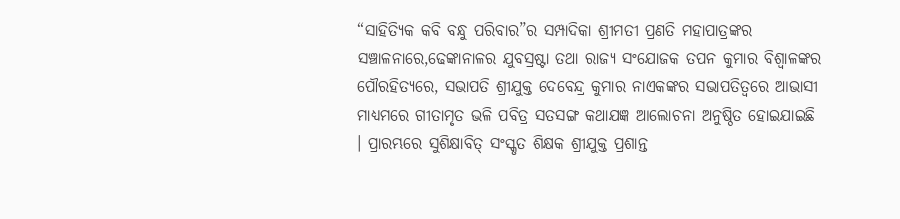“ସାହିତ୍ୟିକ କବି ବନ୍ଧୁ ପରିବାର”ର ସମ୍ପାଦିକା ଶ୍ରୀମତୀ ପ୍ରଣତି ମହାପାତ୍ରଙ୍କର ସଞ୍ଚାଳନାରେ,ଢେଙ୍କାନାଳର ଯୁବସ୍ରଷ୍ଟା ତଥା ରାଜ୍ୟ ସଂଯୋଜକ ତପନ କୁମାର ବିଶ୍ବାଳଙ୍କର ପୌରହିତ୍ୟରେ, ସଭାପତି ଶ୍ରୀଯୁକ୍ତ ଦେବେନ୍ଦ୍ର କୁମାର ନାଏକଙ୍କର ସଭାପତିତ୍ୱରେ ଆଭାସୀ ମାଧ୍ୟମରେ ଗୀତାମୃତ ଭଳି ପବିତ୍ର ସତସଙ୍ଗ କଥାଯଜ୍ଞ ଆଲୋଚନା ଅନୁଷ୍ଠିତ ହୋଇଯାଇଛି । ପ୍ରାରମ୍ଭରେ ସୁଶିକ୍ଷାବିତ୍ ସଂସ୍କୃତ ଶିକ୍ଷକ ଶ୍ରୀଯୁକ୍ତ ପ୍ରଶାନ୍ତ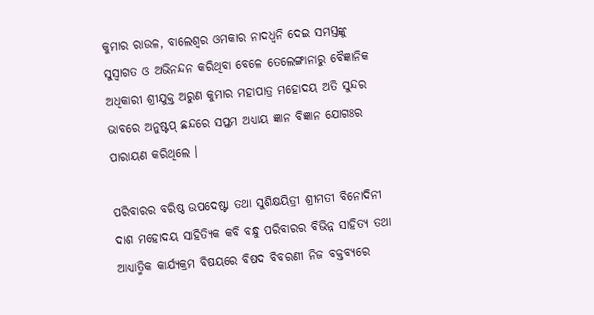କୁମାର ରାଉଳ, ବାଲେଶ୍ଵର ଓମକାର ନାଦଧ୍ବନି ଦେଇ ସମସ୍ତଙ୍କୁ ସୁସ୍ଵାଗତ ଓ ଅଭିନନ୍ଦନ କରିଥିବା ବେଳେ ତେଲେଙ୍ଗାନାରୁ ବୈଜ୍ଞାନିକ ଅଧିକାରୀ ଶ୍ରୀଯୁକ୍ତ ଅରୁଣ କୁମାର ମହାପାତ୍ର ମହୋଦୟ ଅତି ସୁନ୍ଦର ଭାବରେ ଅନୁଷ୍ଟପ୍ ଛନ୍ଦରେ ସପ୍ତମ ଅଧ୍ୟାୟ ଜ୍ଞାନ ବିଜ୍ଞାନ ଯୋଗଃର ପାରାୟଣ କରିଥିଲେ ।

ପରିବାରର ବରିଷ୍ଠ ଉପଦେଷ୍ଟା ତଥା ସୁଶିକ୍ଷୟିତ୍ରୀ ଶ୍ରୀମତୀ ବିନୋଦିନୀ ଦାଶ ମହୋଦୟ ସାହିତ୍ୟିକ କବି ବନ୍ଧୁ ପରିବାରର ବିଭିନ୍ନ ସାହିତ୍ୟ ତଥା ଆଧ୍ୟାତ୍ମିକ କାର୍ଯ୍ୟକ୍ରମ ବିଷୟରେ ବିଷଦ ବିବରଣୀ ନିଜ ବକ୍ତବ୍ୟରେ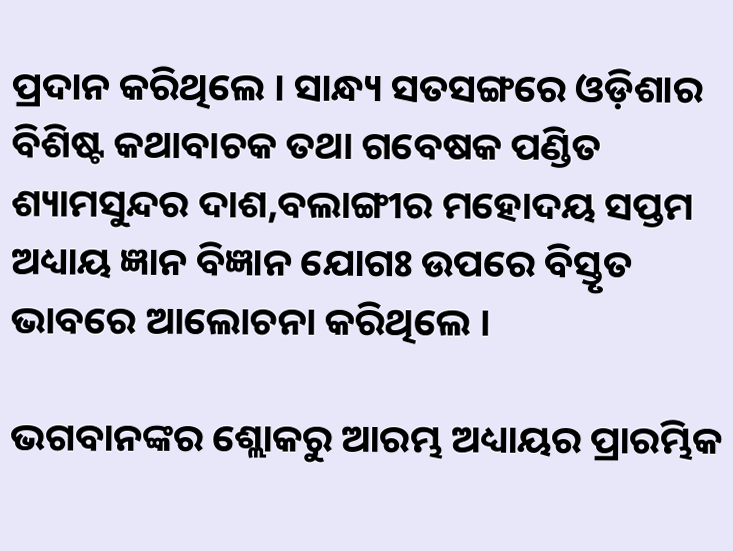ପ୍ରଦାନ କରିଥିଲେ । ସାନ୍ଧ୍ୟ ସତସଙ୍ଗରେ ଓଡ଼ିଶାର ବିଶିଷ୍ଟ କଥାବାଚକ ତଥା ଗବେଷକ ପଣ୍ଡିତ ଶ୍ୟାମସୁନ୍ଦର ଦାଶ,ବଲାଙ୍ଗୀର ମହୋଦୟ ସପ୍ତମ ଅଧ୍ୟାୟ ଜ୍ଞାନ ବିଜ୍ଞାନ ଯୋଗଃ ଉପରେ ବିସ୍ତୃତ ଭାବରେ ଆଲୋଚନା କରିଥିଲେ ।

ଭଗବାନଙ୍କର ଶ୍ଲୋକରୁ ଆରମ୍ଭ ଅଧ୍ୟାୟର ପ୍ରାରମ୍ଭିକ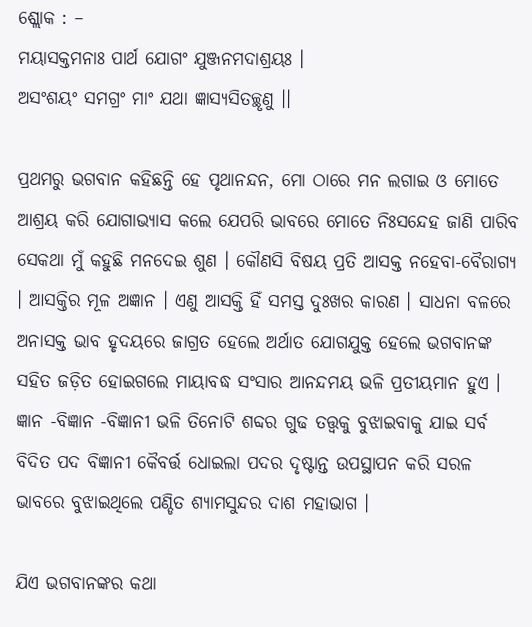ଶ୍ଲୋକ : –
ମୟାସକ୍ତମନାଃ ପାର୍ଥ ଯୋଗଂ ଯୁଞ୍ଜନମଦାଶ୍ରୟଃ ।
ଅସଂଶୟଂ ସମଗ୍ରଂ ମାଂ ଯଥା ଜ୍ଞାସ୍ୟସିତଚ୍ଛୃଣୁ ।।

ପ୍ରଥମରୁ ଭଗବାନ କହିଛନ୍ତି ହେ ପୃଥାନନ୍ଦନ, ମୋ ଠାରେ ମନ ଲଗାଇ ଓ ମୋତେ ଆଶ୍ରୟ କରି ଯୋଗାଭ୍ୟାସ କଲେ ଯେପରି ଭାବରେ ମୋତେ ନିଃସନ୍ଦେହ ଜାଣି ପାରିବ ସେକଥା ମୁଁ କହୁଛି ମନଦେଇ ଶୁଣ । କୌଣସି ବିଷୟ ପ୍ରତି ଆସକ୍ତ ନହେବା-ବୈରାଗ୍ୟ । ଆସକ୍ତିର ମୂଳ ଅଜ୍ଞାନ । ଏଣୁ ଆସକ୍ତି ହିଁ ସମସ୍ତ ଦୁଃଖର କାରଣ । ସାଧନା ବଳରେ ଅନାସକ୍ତ ଭାବ ହୃଦୟରେ ଜାଗ୍ରତ ହେଲେ ଅର୍ଥାତ ଯୋଗଯୁକ୍ତ ହେଲେ ଭଗବାନଙ୍କ ସହିତ ଜଡ଼ିତ ହୋଇଗଲେ ମାୟାବଦ୍ଧ ସଂସାର ଆନନ୍ଦମୟ ଭଳି ପ୍ରତୀୟମାନ ହୁଏ । ଜ୍ଞାନ -ବିଜ୍ଞାନ -ବିଜ୍ଞାନୀ ଭଳି ତିନୋଟି ଶବ୍ଦର ଗୁଢ ତତ୍ତ୍ବକୁ ବୁଝାଇବାକୁ ଯାଇ ସର୍ବ ବିଦିତ ପଦ ବିଜ୍ଞାନୀ କୈବର୍ତ୍ତ ଧୋଇଲା ପଦର ଦୃଷ୍ଟାନ୍ତ ଉପସ୍ଥାପନ କରି ସରଳ ଭାବରେ ବୁଝାଇଥିଲେ ପଣ୍ଡିତ ଶ୍ୟାମସୁନ୍ଦର ଦାଶ ମହାଭାଗ ।

ଯିଏ ଭଗବାନଙ୍କର କଥା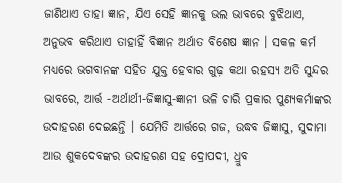ଜାଣିଥାଏ ତାହା ଜ୍ଞାନ, ଯିଏ ସେହି ଜ୍ଞାନକୁ ଭଲ ଭାବରେ ବୁଝିଥାଏ, ଅନୁଭବ କରିଥାଏ ତାହାହିଁ ବିଜ୍ଞାନ ଅର୍ଥାତ ବିଶେଷ ଜ୍ଞାନ । ସକଳ କର୍ମ ମଧ୍ୟରେ ଭଗବାନଙ୍କ ସହିତ ଯୁକ୍ତ ହେବାର ଗୁଢ଼ କଥା ରହସ୍ୟ ଅତି ସୁନ୍ଦର ଭାବରେ, ଆର୍ତ୍ତ -ଅର୍ଥାର୍ଥୀ-ଜିଜ୍ଞାସୁ-ଜ୍ଞାନୀ ଭଳି ଚାରି ପ୍ରକାର ପୁଣ୍ୟକର୍ମାଙ୍କର ଉଦାହରଣ ଦେଇଛନ୍ତି । ଯେମିତି ଆର୍ତ୍ତରେ ଗଜ, ଉଦ୍ଧବ ଜିଜ୍ଞାସୁ, ସୁଦାମା ଆଉ ଶୁକଦେବଙ୍କର ଉଦାହରଣ ସହ ଦ୍ରୋପଦୀ, ଧ୍ରୁବ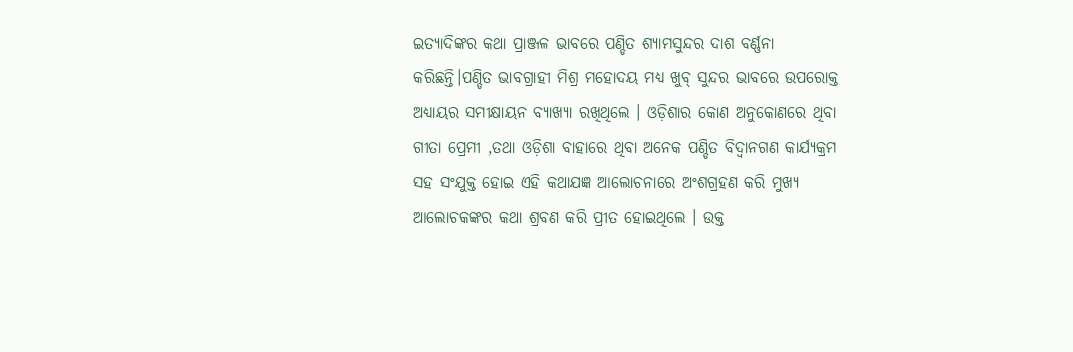ଇତ୍ୟାଦିଙ୍କର କଥା ପ୍ରାଞ୍ଜଳ ଭାବରେ ପଣ୍ଡିତ ଶ୍ୟାମସୁନ୍ଦର ଦାଶ ବର୍ଣ୍ଣନା କରିଛନ୍ତି।ପଣ୍ଡିତ ଭାବଗ୍ରାହୀ ମିଶ୍ର ମହୋଦୟ ମଧ୍ୟ ଖୁବ୍ ସୁନ୍ଦର ଭାବରେ ଉପରୋକ୍ତ ଅଧ୍ୟାୟର ସମୀକ୍ଷାୟନ ବ୍ୟାଖ୍ୟା ରଖିଥିଲେ । ଓଡ଼ିଶାର କୋଣ ଅନୁକୋଣରେ ଥିବା ଗୀତା ପ୍ରେମୀ ,ତଥା ଓଡ଼ିଶା ବାହାରେ ଥିବା ଅନେକ ପଣ୍ଡିତ ବିଦ୍ୱାନଗଣ କାର୍ଯ୍ୟକ୍ରମ ସହ ସଂଯୁକ୍ତ ହୋଇ ଏହି କଥାଯଜ୍ଞ ଆଲୋଚନାରେ ଅଂଶଗ୍ରହଣ କରି ମୁଖ୍ୟ ଆଲୋଚକଙ୍କର କଥା ଶ୍ରବଣ କରି ପ୍ରୀତ ହୋଇଥିଲେ । ଉକ୍ତ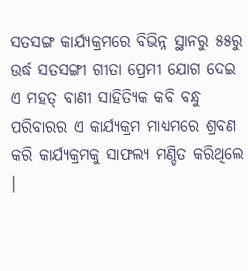ସତସଙ୍ଗ କାର୍ଯ୍ୟକ୍ରମରେ ବିଭିନ୍ନ ସ୍ଥାନରୁ ୫୫ରୁ ଉର୍ଦ୍ଧ ସତସଙ୍ଗୀ ଗୀତା ପ୍ରେମୀ ଯୋଗ ଦେଇ ଏ ମହତ୍ ବାଣୀ ସାହିତ୍ୟିକ କବି ବନ୍ଧୁ ପରିବାରର ଏ କାର୍ଯ୍ୟକ୍ରମ ମାଧ୍ୟମରେ ଶ୍ରବଣ କରି କାର୍ଯ୍ୟକ୍ରମକୁ ସାଫଲ୍ୟ ମଣ୍ଡିତ କରିଥିଲେ ।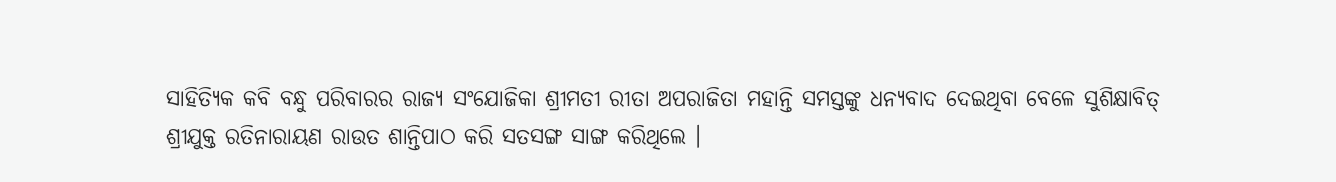ସାହିତ୍ୟିକ କବି ବନ୍ଧୁ ପରିବାରର ରାଜ୍ୟ ସଂଯୋଜିକା ଶ୍ରୀମତୀ ରୀତା ଅପରାଜିତା ମହାନ୍ତି ସମସ୍ତଙ୍କୁ ଧନ୍ୟବାଦ ଦେଇଥିବା ବେଳେ ସୁଶିକ୍ଷାବିତ୍ ଶ୍ରୀଯୁକ୍ତ ରତିନାରାୟଣ ରାଉତ ଶାନ୍ତିପାଠ କରି ସତସଙ୍ଗ ସାଙ୍ଗ କରିଥିଲେ ।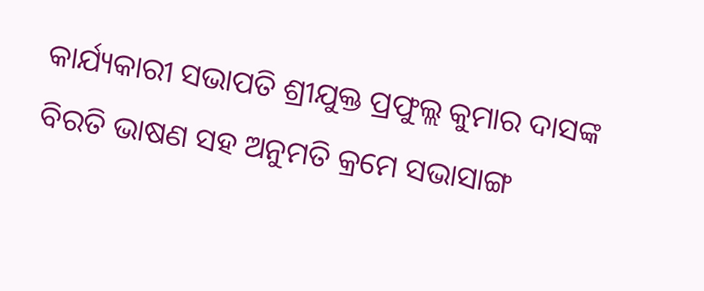କାର୍ଯ୍ୟକାରୀ ସଭାପତି ଶ୍ରୀଯୁକ୍ତ ପ୍ରଫୁଲ୍ଲ କୁମାର ଦାସଙ୍କ ବିରତି ଭାଷଣ ସହ ଅନୁମତି କ୍ରମେ ସଭାସାଙ୍ଗ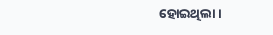ହୋଇଥିଲା ।